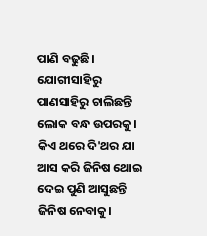ପାଣି ବଢୁଛି। ଯୋଗୀସାହିରୁ ପାଣସାହିରୁ ଚାଲିଛନ୍ତି ଲୋକ ବନ୍ଧ ଉପରକୁ। କିଏ ଥରେ ଦି'ଥର ଯା ଆସ କରି ଜିନିଷ ଥୋଇ ଦେଇ ପୁଣି ଆସୁଛନ୍ତି ଜିନିଷ ନେବାକୁ।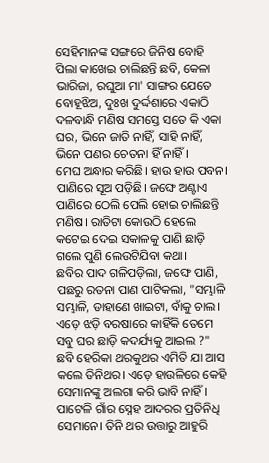ସେହିମାନଙ୍କ ସଙ୍ଗରେ ଜିନିଷ ବୋହି ପିଲା କାଖେଇ ଚାଲିଛନ୍ତି ଛବି, କେଳା ଭାରିଜା, ରଘୁଆ ମା' ସାଙ୍ଗର ଯେତେ ବୋହୂଝିଅ, ଦୁଃଖ ଦୁର୍ଦ୍ଦଶାରେ ଏକାଠି ଦଳବାନ୍ଧି ମଣିଷ ସମସ୍ତେ ସତେ କି ଏକା ଘର, ଭିନେ ଜାତି ନାହିଁ, ସାହି ନାହିଁ, ଭିନେ ପଣର ଚେତନା ହିଁ ନାହିଁ।
ମେଘ ଅନ୍ଧାର କରିଛି। ହାଉ ହାଉ ପବନ। ପାଣିରେ ସୂଅ ପଡ଼ିଛି। ଜଙ୍ଘେ ଅଣ୍ଟାଏ ପାଣିରେ ଠେଲି ପେଲି ହୋଇ ଚାଲିଛନ୍ତି ମଣିଷ। ରାତିଟା କୋଉଠି ହେଲେ କଟେଇ ଦେଇ ସକାଳକୁ ପାଣି ଛାଡ଼ି ଗଲେ ପୁଣି ଲେଉଟିଯିବା କଥା।
ଛବିର ପାଦ ଗଳିପଡ଼ିଲା, ଜଙ୍ଘେ ପାଣି, ପଛରୁ ରତନା ପାଣ ପାଟିକଲା, "ସମ୍ଭାଳି ସମ୍ଭାଳି, ଡାହାଣେ ଖାଇଟା, ବାଁକୁ ଚାଲ। ଏଡ଼େ ଝଡ଼ି ବରଷାରେ କାହିଁକି ତେମେ ସବୁ ଘର ଛାଡ଼ି କଦର୍ଯ୍ୟକୁ ଆଇଲ ?"
ଛବି ହେରିକା ଥରକୁଥର ଏମିତି ଯା ଆସ କଲେ ତିନିଥର। ଏଡ଼େ ହାଉଳିରେ କେହି ସେମାନଙ୍କୁ ଅଲଗା କରି ଭାବି ନାହିଁ। ପାଟେଳି ଗାଁର ସ୍ନେହ ଆଦରର ପ୍ରତିନିଧି ସେମାନେ। ତିନି ଥର ଉତ୍ତାରୁ ଆହୁରି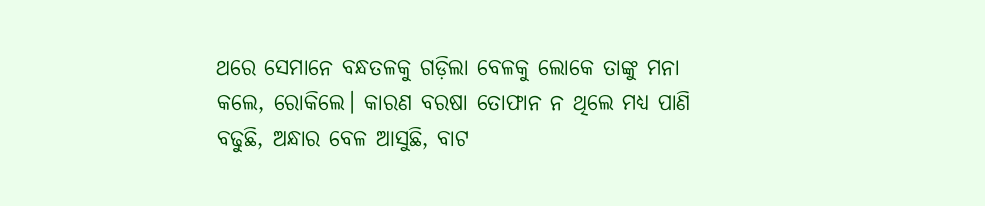ଥରେ ସେମାନେ ବନ୍ଧତଳକୁ ଗଡ଼ିଲା ବେଳକୁ ଲୋକେ ତାଙ୍କୁ ମନା କଲେ, ରୋକିଲେ। କାରଣ ବରଷା ତୋଫାନ ନ ଥିଲେ ମଧ୍ୟ ପାଣି ବଢୁଛି, ଅନ୍ଧାର ବେଳ ଆସୁଛି, ବାଟ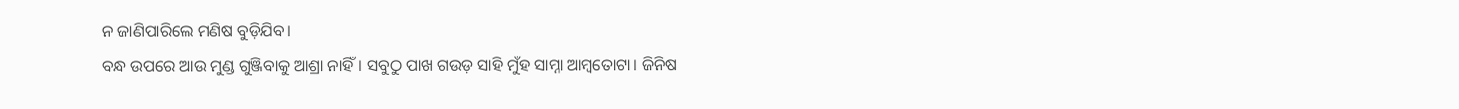ନ ଜାଣିପାରିଲେ ମଣିଷ ବୁଡ଼ିଯିବ।
ବନ୍ଧ ଉପରେ ଆଉ ମୁଣ୍ଡ ଗୁଞ୍ଜିବାକୁ ଆଶ୍ରା ନାହିଁ। ସବୁଠୁ ପାଖ ଗଉଡ଼ ସାହି ମୁଁହ ସାମ୍ନା ଆମ୍ବତୋଟା। ଜିନିଷ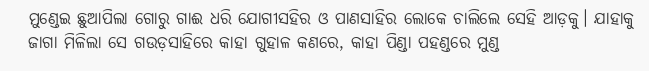ମୁଣ୍ଡେଇ ଛୁଆପିଲା ଗୋରୁ ଗାଈ ଧରି ଯୋଗୀସହିର ଓ ପାଣସାହିର ଲୋକେ ଚାଲିଲେ ସେହି ଆଡ଼କୁ। ଯାହାକୁ ଜାଗା ମିଳିଲା ସେ ଗଉଡ଼ସାହିରେ କାହା ଗୁହାଳ କଣରେ, କାହା ପିଣ୍ଡା ପହଣ୍ଡରେ ମୁଣ୍ଡ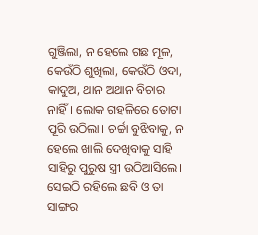ଗୁଞ୍ଜିଲା, ନ ହେଲେ ଗଛ ମୂଳ, କେଉଁଠି ଶୁଖିଲା, କେଉଁଠି ଓଦା, କାଦୁଅ, ଥାନ ଅଥାନ ବିଚାର ନାହିଁ। ଲୋକ ଗହଳିରେ ତୋଟା ପୂରି ଉଠିଲା। ଚର୍ଚ୍ଚା ବୁଝିବାକୁ, ନ ହେଲେ ଖାଲି ଦେଖିବାକୁ ସାହି ସାହିରୁ ପୁରୁଷ ସ୍ତ୍ରୀ ଉଠିଆସିଲେ। ସେଇଠି ରହିଲେ ଛବି ଓ ତା ସାଙ୍ଗର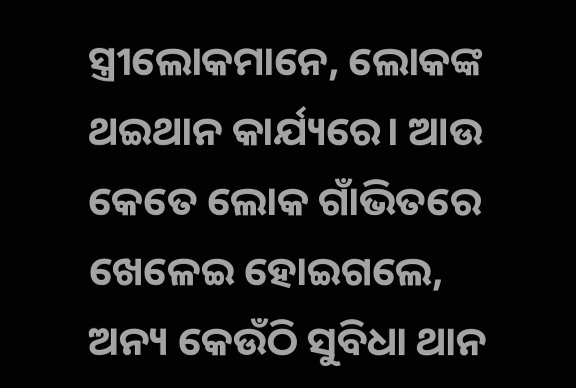ସ୍ତ୍ରୀଲୋକମାନେ, ଲୋକଙ୍କ ଥଇଥାନ କାର୍ଯ୍ୟରେ। ଆଉ କେତେ ଲୋକ ଗାଁଭିତରେ ଖେଳେଇ ହୋଇଗଲେ, ଅନ୍ୟ କେଉଁଠି ସୁବିଧା ଥାନ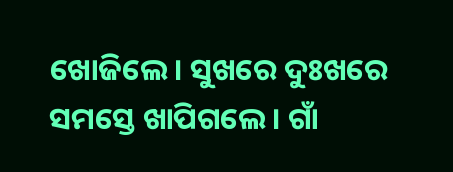ଖୋଜିଲେ। ସୁଖରେ ଦୁଃଖରେ ସମସ୍ତେ ଖାପିଗଲେ। ଗାଁ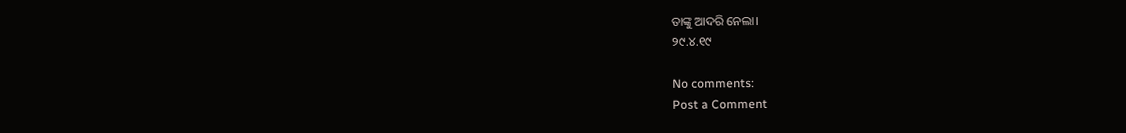ତାଙ୍କୁ ଆଦରି ନେଲା।
୨୯.୪.୧୯

No comments:
Post a Comment